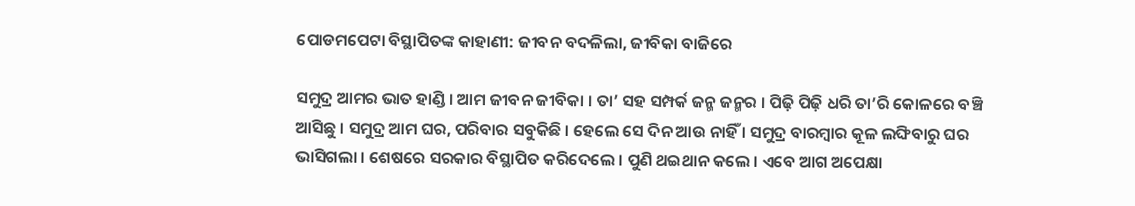ପୋଡମପେଟା ବିସ୍ଥାପିତଙ୍କ କାହାଣୀ: ଜୀବନ ବଦଳିଲା, ଜୀବିକା ବାଜିରେ

ସମୁଦ୍ର ଆମର ଭାତ ହାଣ୍ଡି । ଆମ ଜୀବନ ଜୀବିକା । ତା’ ସହ ସମ୍ପର୍କ ଜନ୍ମ ଜନ୍ମର । ପିଢ଼ି ପିଢ଼ି ଧରି ତା’ରି କୋଳରେ ବଞ୍ଚି ଆସିଛୁ । ସମୁଦ୍ର ଆମ ଘର, ପରିବାର ସବୁକିଛି । ହେଲେ ସେ ଦିନ ଆଉ ନାହିଁ । ସମୁଦ୍ର ବାରମ୍ବାର କୂଳ ଲଙ୍ଘିବାରୁ ଘର ଭାସିଗଲା । ଶେଷରେ ସରକାର ବିସ୍ଥାପିତ କରିଦେଲେ । ପୁଣି ଥଇଥାନ କଲେ । ଏବେ ଆଗ ଅପେକ୍ଷା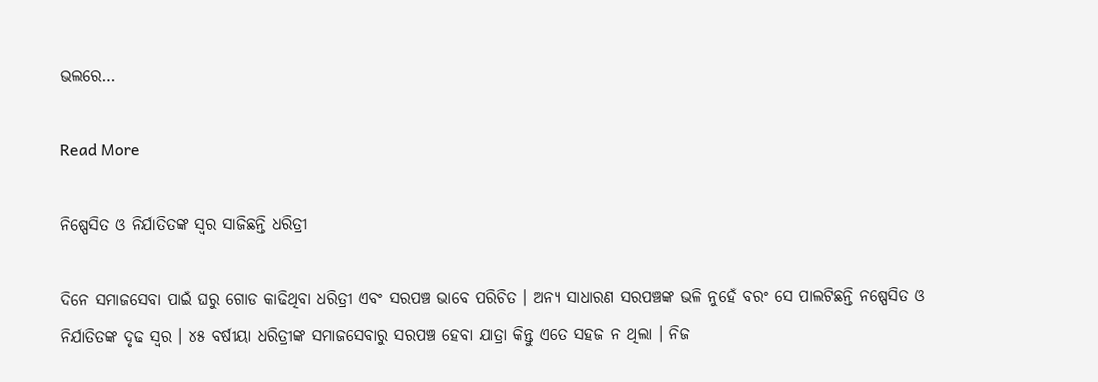ଭଲରେ…

Read More

ନିଷ୍ପେସିତ ଓ ନିର୍ଯାତିତଙ୍କ ସ୍ୱର ସାଜିଛନ୍ତି ଧରିତ୍ରୀ

ଦିନେ ସମାଜସେବା ପାଇଁ ଘରୁ ଗୋଡ କାଢିଥିବା ଧରିତ୍ରୀ ଏବଂ ସରପଞ୍ଚ ଭାବେ ପରିଚିତ । ଅନ୍ୟ ସାଧାରଣ ସରପଞ୍ଚଙ୍କ ଭଳି ନୁହେଁ ବରଂ ସେ ପାଲଟିଛନ୍ତି ନଷ୍ପେସିତ ଓ ନିର୍ଯାତିତଙ୍କ ଦୃଢ ସ୍ୱର । ୪୫ ବର୍ଷୀୟା ଧରିତ୍ରୀଙ୍କ ସମାଜସେବାରୁ ସରପଞ୍ଚ ହେବା ଯାତ୍ରା କିନ୍ତୁ ଏତେ ସହଜ ନ ଥିଲା । ନିଜ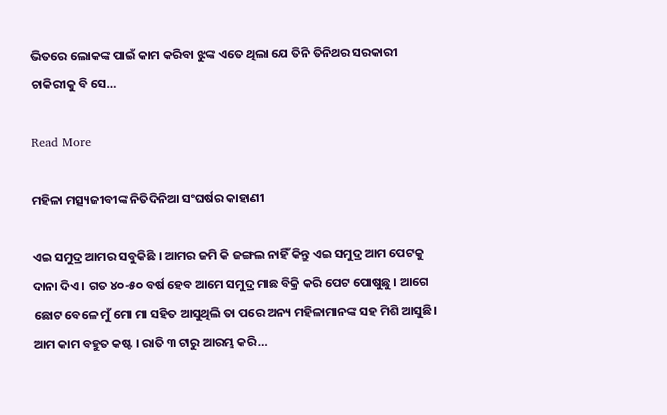ଭିତରେ ଲୋକଙ୍କ ପାଇଁ କାମ କରିବା ଝୁଙ୍କ ଏତେ ଥିଲା ଯେ ତିନି ତିନିଥର ସରକାରୀ ଚାକିରୀକୁ ବି ସେ…

Read More

ମହିଳା ମତ୍ସ୍ୟଜୀବୀଙ୍କ ନିତିଦିନିଆ ସଂଘର୍ଷର କାହାଣୀ

ଏଇ ସମୁଦ୍ର ଆମର ସବୁକିଛି । ଆମର ଜମି କି ଜଙ୍ଗଲ ନାହିଁ କିନ୍ତୁ ଏଇ ସମୁଦ୍ର ଆମ ପେଟକୁ ଦାନା ଦିଏ । ଗତ ୪୦-୫୦ ବର୍ଷ ହେବ ଆମେ ସମୁଦ୍ର ମାଛ ବିକ୍ରି କରି ପେଟ ପୋଷୁଛୁ । ଆଗେ ଛୋଟ ବେଳେ ମୁଁ ମୋ ମା ସହିତ ଆସୁଥିଲି ତା ପରେ ଅନ୍ୟ ମହିଳାମାନଙ୍କ ସହ ମିଶି ଆସୁଛି। ଆମ କାମ ବହୁତ କଷ୍ଟ । ରାତି ୩ ଟାରୁ ଆରମ୍ଭ କରି…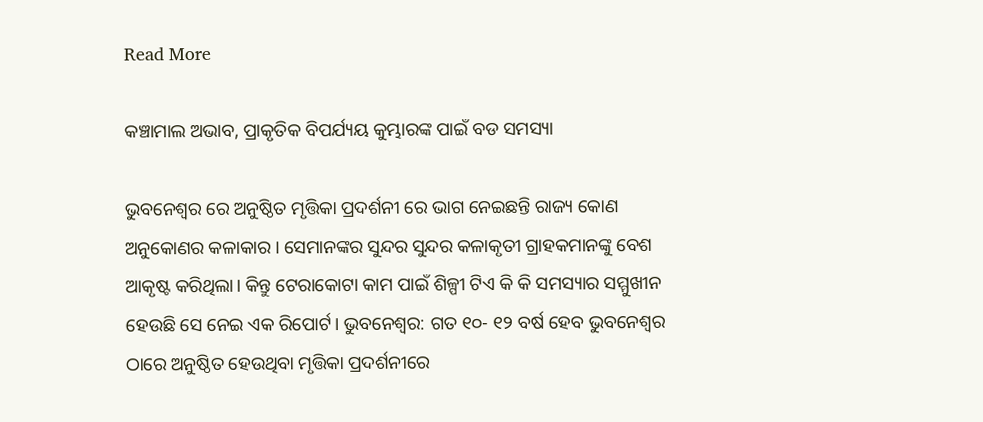Read More

କଞ୍ଚାମାଲ ଅଭାବ, ପ୍ରାକୃତିକ ବିପର୍ଯ୍ୟୟ କୁମ୍ଭାରଙ୍କ ପାଇଁ ବଡ ସମସ୍ୟା

ଭୁବନେଶ୍ୱର ରେ ଅନୁଷ୍ଠିତ ମୃତ୍ତିକା ପ୍ରଦର୍ଶନୀ ରେ ଭାଗ ନେଇଛନ୍ତି ରାଜ୍ୟ କୋଣ ଅନୁକୋଣର କଳାକାର । ସେମାନଙ୍କର ସୁନ୍ଦର ସୁନ୍ଦର କଳାକୃତୀ ଗ୍ରାହକମାନଙ୍କୁ ବେଶ ଆକୃଷ୍ଟ କରିଥିଲା। କିନ୍ତୁ ଟେରାକୋଟା କାମ ପାଇଁ ଶିଳ୍ପୀ ଟିଏ କି କି ସମସ୍ୟାର ସମ୍ମୁଖୀନ ହେଉଛି ସେ ନେଇ ଏକ ରିପୋର୍ଟ। ଭୁବନେଶ୍ୱର: ଗତ ୧୦- ୧୨ ବର୍ଷ ହେବ ଭୁବନେଶ୍ୱର ଠାରେ ଅନୁଷ୍ଠିତ ହେଉଥିବା ମୃତ୍ତିକା ପ୍ରଦର୍ଶନୀରେ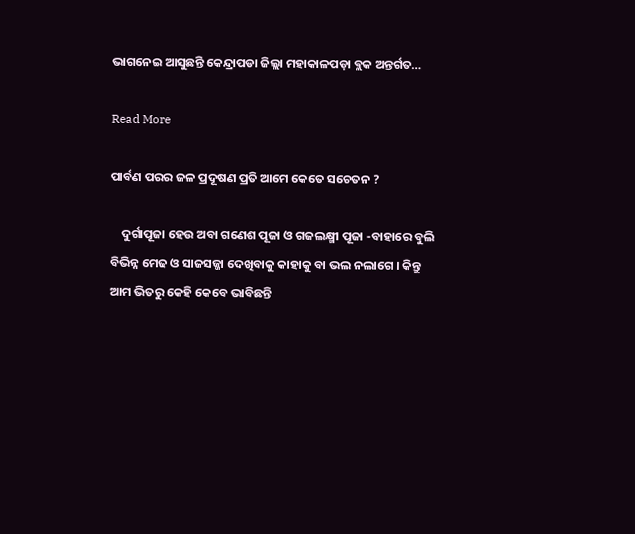ଭାଗନେଇ ଆସୁଛନ୍ତି କେନ୍ଦ୍ରାପଡା ଜିଲ୍ଲା ମହାକାଳପଡ଼ା ବ୍ଲକ ଅନ୍ତର୍ଗତ…

Read More

ପାର୍ବଣ ପରର ଜଳ ପ୍ରଦୂଷଣ ପ୍ରତି ଆମେ କେତେ ସଚେତନ ?

    ଦୁର୍ଗାପୂଜା ହେଉ ଅବା ଗଣେଶ ପୂଜା ଓ ଗଜଲକ୍ଷ୍ମୀ ପୂଜା -ବାହାରେ ବୁଲି ବିଭିନ୍ନ ମେଢ ଓ ସାଜସଜ୍ଜା ଦେଖିବାକୁ କାହାକୁ ବା ଭଲ ନଲାଗେ । କିନ୍ତୁ ଆମ ଭିତରୁ କେହି କେବେ ଭାବିଛନ୍ତି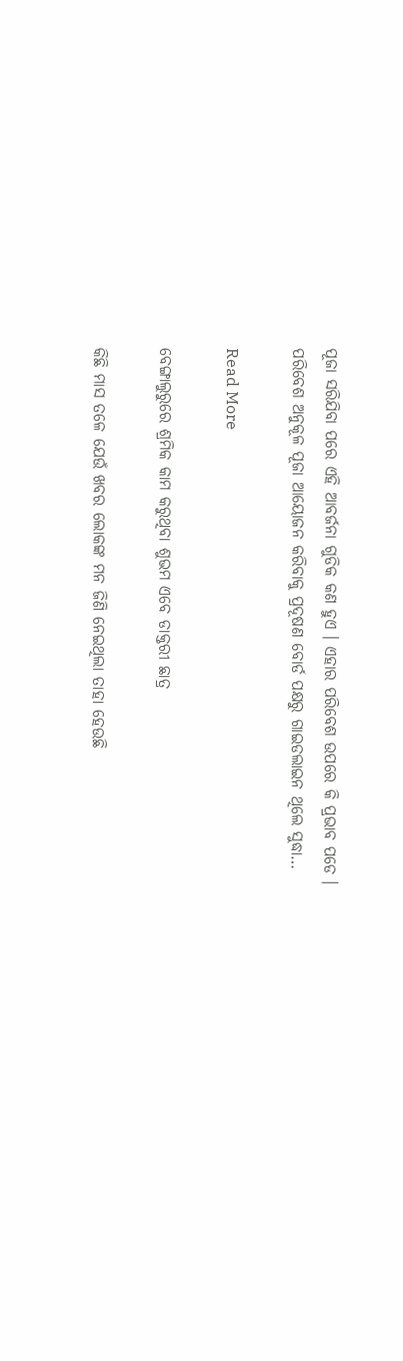ପୂଜା ସରିଯିବା ପରେ ଏହି ଆବର୍ଜନା ଗୁଡିକ କଣ ହୁଏ । ଏହାର ପରିବେଶ ଉପରେ କି ପ୍ରଭାବ ପଡେ । ପରିବେଶ ଅନୁକୂଳ ପୂଜା ଆୟୋଜନ କରିବାକୁ ପ୍ରଦୂଷଣ ବୋର୍ଡ ପକ୍ଷରୁ ଗାଇଡଲାଇନ ଥିଲେ ସୁଦ୍ଧା…

Read More

ବେଙ୍ଗାଲୁରୁରେ ଶ୍ରମିକ କାମ କରୁଥିବା ଶୁଭମ ଏବେ ଡାକ୍ତରୀ ଛାତ୍ର

କିଛି ମାସ ତଳେ ଯେଉଁ ଖବର ଲୋକଙ୍କ ମନ ଜିଣି ନେଇଥିଲା ତାହା ହେଉଛି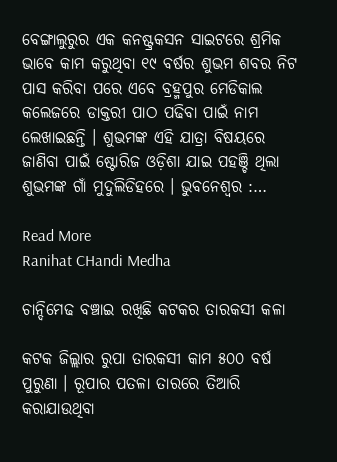ବେଙ୍ଗାଲୁରୁର ଏକ କନଷ୍ଟ୍ରକସନ ସାଇଟରେ ଶ୍ରମିକ ଭାବେ କାମ କରୁଥିବା ୧୯ ବର୍ଷର ଶୁଭମ ଶବର ନିଟ ପାସ କରିବା ପରେ ଏବେ ବ୍ରହ୍ମପୁର ମେଡିକାଲ କଲେଜରେ ଡାକ୍ତରୀ ପାଠ ପଢିବା ପାଇଁ ନାମ ଲେଖାଇଛନ୍ତି । ଶୁଭମଙ୍କ ଏହି ଯାତ୍ରା ବିଷୟରେ ଜାଣିବା ପାଇଁ ଷ୍ଟୋରିଜ ଓଡ଼ିଶା ଯାଇ ପହଞ୍ଚି ଥିଲା ଶୁଭମଙ୍କ ଗାଁ ମୁଦୁଲିଡିହରେ । ଭୁବନେଶ୍ୱର :…

Read More
Ranihat CHandi Medha

ଚାନ୍ଦିମେଢ ବଞ୍ଚାଇ ରଖିଛି କଟକର ତାରକସୀ କଳା

କଟକ ଜିଲ୍ଲାର ରୁପା ତାରକସୀ କାମ ୫୦୦ ବର୍ଷ ପୁରୁଣା । ରୂପାର ପତଳା ତାରରେ ତିଆରି କରାଯାଉଥିବା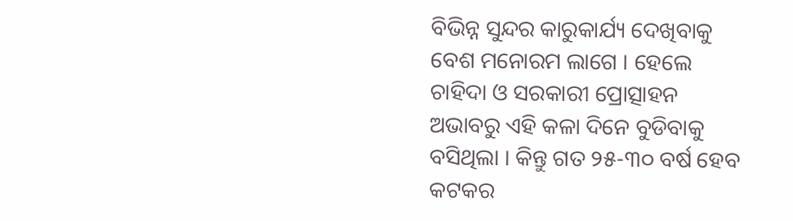ବିଭିନ୍ନ ସୁନ୍ଦର କାରୁକାର୍ଯ୍ୟ ଦେଖିବାକୁ ବେଶ ମନୋରମ ଲାଗେ । ହେଲେ ଚାହିଦା ଓ ସରକାରୀ ପ୍ରୋତ୍ସାହନ ଅଭାବରୁ ଏହି କଳା ଦିନେ ବୁଡିବାକୁ ବସିଥିଲା । କିନ୍ତୁ ଗତ ୨୫-୩୦ ବର୍ଷ ହେବ କଟକର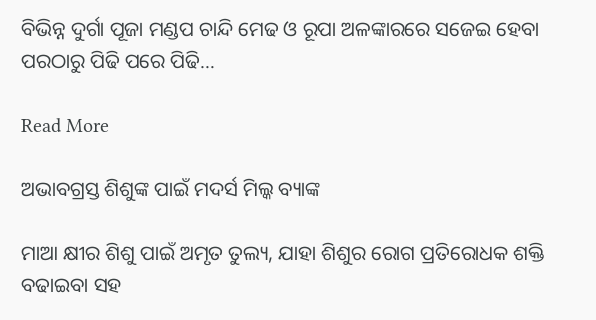ବିଭିନ୍ନ ଦୁର୍ଗା ପୂଜା ମଣ୍ଡପ ଚାନ୍ଦି ମେଢ ଓ ରୂପା ଅଳଙ୍କାରରେ ସଜେଇ ହେବା ପରଠାରୁ ପିଢି ପରେ ପିଢି…

Read More

ଅଭାବଗ୍ରସ୍ତ ଶିଶୁଙ୍କ ପାଇଁ ମଦର୍ସ ମିଲ୍କ ବ୍ୟାଙ୍କ

ମାଆ କ୍ଷୀର ଶିଶୁ ପାଇଁ ଅମୃତ ତୁଲ୍ୟ, ଯାହା ଶିଶୁର ରୋଗ ପ୍ରତିରୋଧକ ଶକ୍ତି ବଢାଇବା ସହ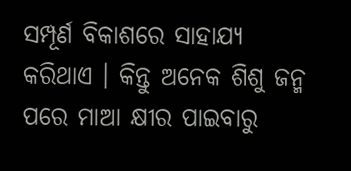ସମ୍ପୂର୍ଣ ବିକାଶରେ ସାହାଯ୍ୟ କରିଥାଏ । କିନ୍ତୁ ଅନେକ ଶିଶୁ ଜନ୍ମ ପରେ ମାଆ କ୍ଷୀର ପାଇବାରୁ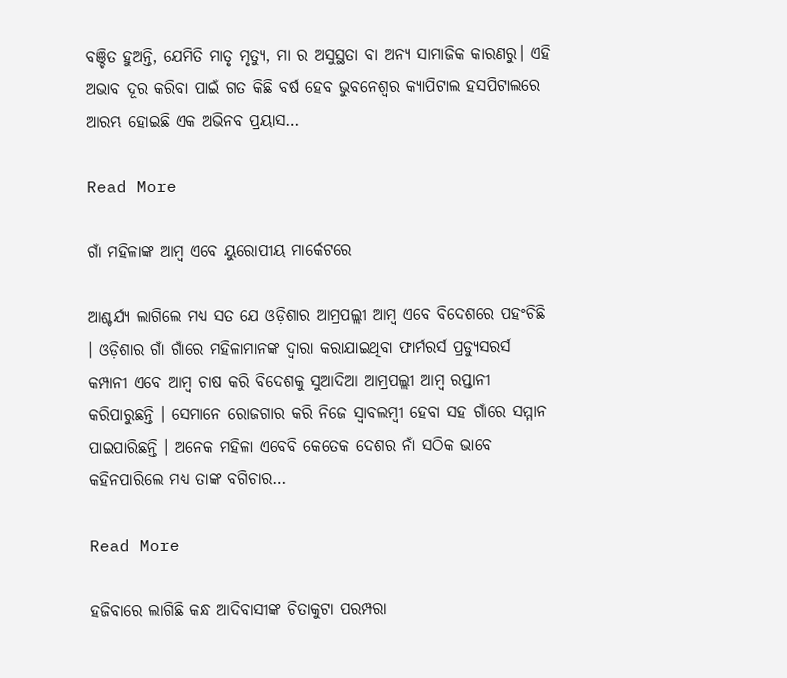ବଞ୍ଚିତ ହୁଅନ୍ତି, ଯେମିତି ମାତୃ ମୃତ୍ୟୁ, ମା ର ଅସୁସ୍ଥତା ବା ଅନ୍ୟ ସାମାଜିକ କାରଣରୁ। ଏହି ଅଭାବ ଦୂର କରିବା ପାଇଁ ଗତ କିଛି ବର୍ଷ ହେବ ଭୁବନେଶ୍ୱର କ୍ୟାପିଟାଲ ହସପିଟାଲରେ ଆରମ୍ଭ ହୋଇଛି ଏକ ଅଭିନବ ପ୍ରୟାସ…

Read More

ଗାଁ ମହିଳାଙ୍କ ଆମ୍ବ ଏବେ ୟୁରୋପୀୟ ମାର୍କେଟରେ

ଆଶ୍ଚର୍ଯ୍ୟ ଲାଗିଲେ ମଧ୍ୟ ସତ ଯେ ଓଡ଼ିଶାର ଆମ୍ରପଲ୍ଲୀ ଆମ୍ବ ଏବେ ବିଦେଶରେ ପହଂଚିଛି । ଓଡ଼ିଶାର ଗାଁ ଗାଁରେ ମହିଳାମାନଙ୍କ ଦ୍ୱାରା କରାଯାଇଥିବା ଫାର୍ମରର୍ସ ପ୍ରଡ୍ୟୁସରର୍ସ କମ୍ପାନୀ ଏବେ ଆମ୍ବ ଚାଷ କରି ବିଦେଶକୁ ସୁଆଦିଆ ଆମ୍ରପଲ୍ଲୀ ଆମ୍ବ ରପ୍ତାନୀ କରିପାରୁଛନ୍ତି । ସେମାନେ ରୋଜଗାର କରି ନିଜେ ସ୍ବାବଲମ୍ବୀ ହେବା ସହ ଗାଁରେ ସମ୍ମାନ ପାଇପାରିଛନ୍ତି । ଅନେକ ମହିଳା ଏବେବି କେତେକ ଦେଶର ନାଁ ସଠିକ ଭାବେ କହିନପାରିଲେ ମଧ୍ୟ ତାଙ୍କ ବଗିଚାର…

Read More

ହଜିବାରେ ଲାଗିଛି କନ୍ଧ ଆଦିବାସୀଙ୍କ ଚିତାକୁଟା ପରମ୍ପରା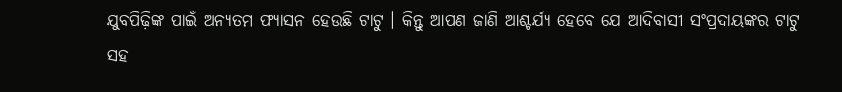ଯୁବପିଢ଼ିଙ୍କ ପାଇଁ ଅନ୍ୟତମ ଫ୍ୟାସନ ହେଉଛି ଟାଟୁ । କିନ୍ତୁ ଆପଣ ଜାଣି ଆଶ୍ଚର୍ଯ୍ୟ ହେବେ ଯେ ଆଦିବାସୀ ସଂପ୍ରଦାୟଙ୍କର ଟାଟୁ ସହ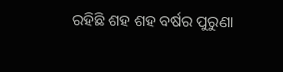ରହିଛି ଶହ ଶହ ବର୍ଷର ପୁରୁଣା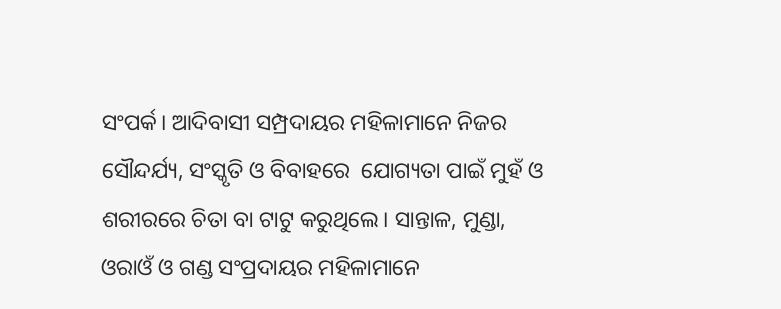ସଂପର୍କ। ଆଦିବାସୀ ସମ୍ପ୍ରଦାୟର ମହିଳାମାନେ ନିଜର ସୌନ୍ଦର୍ଯ୍ୟ, ସଂସ୍କୃତି ଓ ବିବାହରେ  ଯୋଗ୍ୟତା ପାଇଁ ମୁହଁ ଓ ଶରୀରରେ ଚିତା ବା ଟାଟୁ କରୁଥିଲେ। ସାନ୍ତାଳ, ମୁଣ୍ଡା, ଓରାଓଁ ଓ ଗଣ୍ଡ ସଂପ୍ରଦାୟର ମହିଳାମାନେ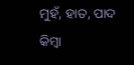ମୁହଁ, ହାତ, ପାଦ କିମ୍ବା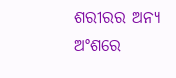ଶରୀରର ଅନ୍ୟ ଅଂଶରେ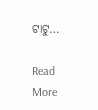ଟାଟୁ…

Read More